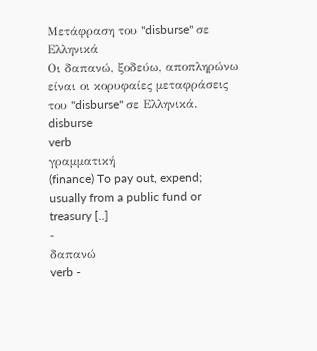Μετάφραση του "disburse" σε Ελληνικά
Οι δαπανώ, ξοδεύω, αποπληρώνω είναι οι κορυφαίες μεταφράσεις του "disburse" σε Ελληνικά.
disburse
verb
γραμματική
(finance) To pay out, expend; usually from a public fund or treasury [..]
-
δαπανώ
verb -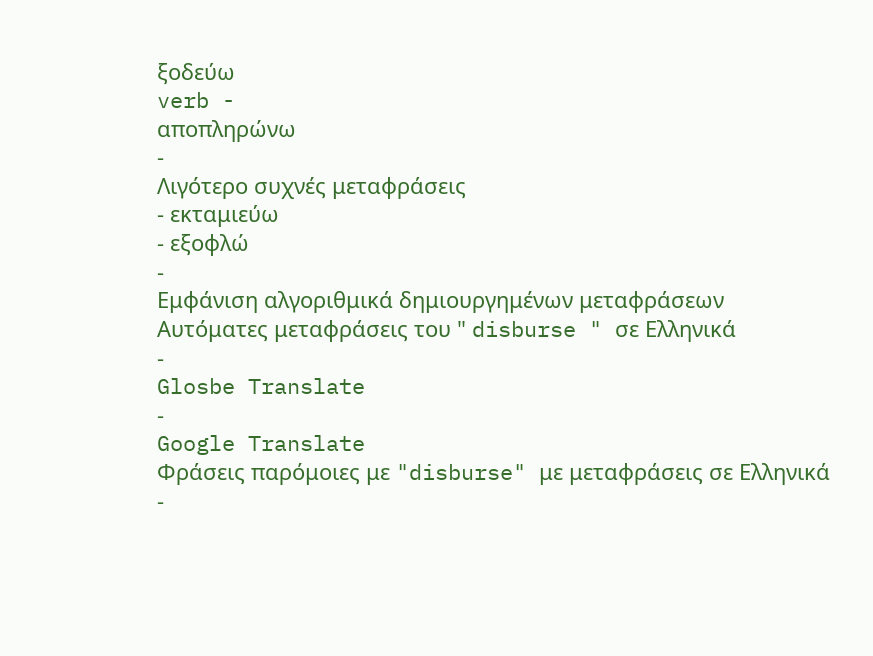ξοδεύω
verb -
αποπληρώνω
-
Λιγότερο συχνές μεταφράσεις
- εκταμιεύω
- εξοφλώ
-
Εμφάνιση αλγοριθμικά δημιουργημένων μεταφράσεων
Αυτόματες μεταφράσεις του " disburse " σε Ελληνικά
-
Glosbe Translate
-
Google Translate
Φράσεις παρόμοιες με "disburse" με μεταφράσεις σε Ελληνικά
-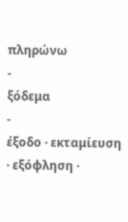πληρώνω
-
ξόδεμα
-
έξοδο · εκταμίευση · εξόφληση ·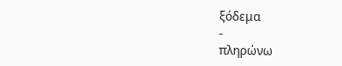ξόδεμα
-
πληρώνω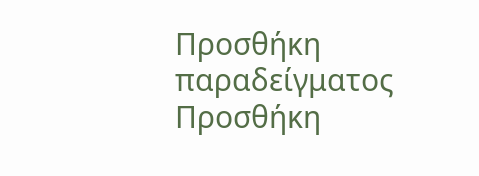Προσθήκη παραδείγματος
Προσθήκη